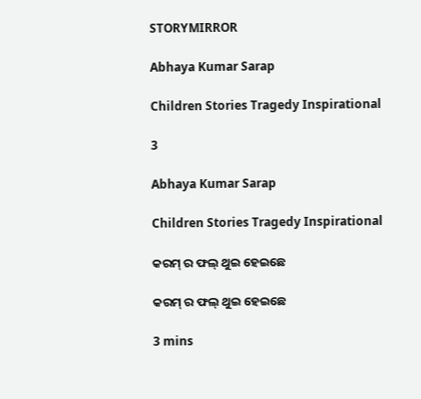STORYMIRROR

Abhaya Kumar Sarap

Children Stories Tragedy Inspirational

3

Abhaya Kumar Sarap

Children Stories Tragedy Inspirational

କରମ୍ ର ଫଲ୍ ଥୁଇ ହେଇଛେ

କରମ୍ ର ଫଲ୍ ଥୁଇ ହେଇଛେ

3 mins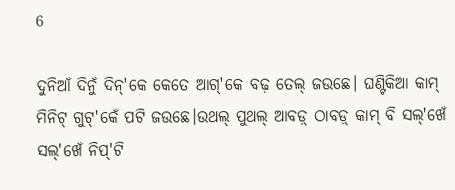6

ଦୁନିଆଁ ଦିନୁଁ ଦିନ୍'କେ କେତେ ଆଗ୍'କେ ବଢ଼ ତେଲ୍ ଜଉଛେ। ଘଣ୍ଟିକିଆ କାମ୍ ମିନିଟ୍ ଗୁଟ୍'କେଁ ପଟି ଜଉଛେ।ଉଥଲ୍ ପୁଥଲ୍ ଆବଡ଼୍ ଠାବଡ଼୍ କାମ୍ ବି ସଲ୍'ଖେଁ ସଲ୍'ଖେଁ ନିପ୍'ଟି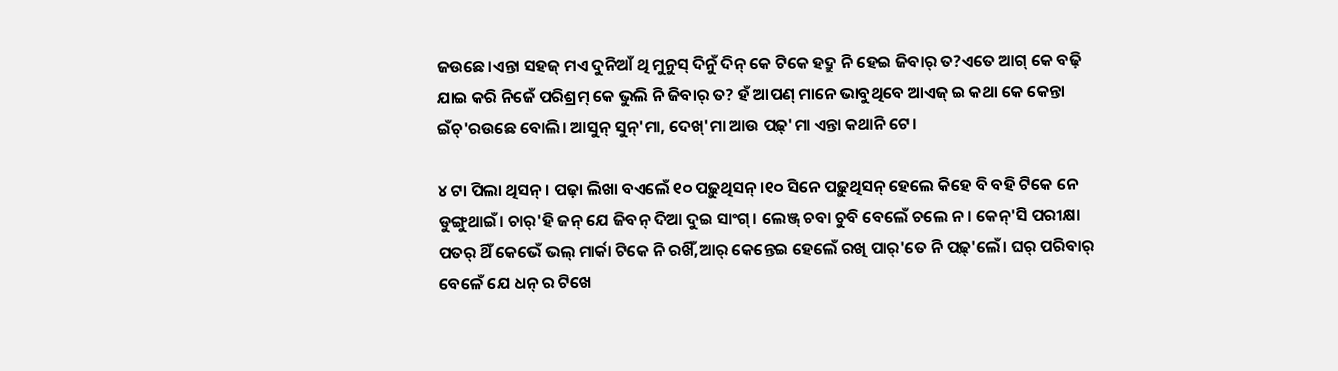ଜଉଛେ।ଏନ୍ତା ସହଜ୍ ମଏ ଦୁନିଆଁ ଥି ମୁନୁସ୍ ଦିନୁଁ ଦିନ୍ କେ ଟିକେ ହଦ୍ରୁ ନି ହେଇ ଜିବାର୍ ତ?ଏତେ ଆଗ୍ କେ ବଢ଼ି ଯାଇ କରି ନିଜେଁ ପରିଶ୍ରମ୍ କେ ଭୁଲି ନି ଜିବାର୍ ତ? ହଁ ଆପଣ୍ ମାନେ ଭାବୁଥିବେ ଆଏଜ୍ ଇ କଥା କେ କେନ୍ତା ଇଁଚ୍'ରଉଛେ ବୋଲି। ଆସୁନ୍ ସୁନ୍'ମା, ଦେଖ୍'ମା ଆଉ ପଢ଼୍'ମା ଏନ୍ତା କଥାନି ଟେ।

୪ ଟା ପିଲା ଥିସନ୍। ପଢ଼ା ଲିଖା ବଏଲେଁ ୧୦ ପଢ଼ୁଥିସନ୍।୧୦ ସିନେ ପଢ଼ୁଥିସନ୍ ହେଲେ କିହେ ବି ବହି ଟିକେ ନେ ଡୁଙ୍ଗୁଥାଇଁ। ଚାର୍'ହି ଜନ୍ ଯେ ଜିବନ୍ ଦିଆ ଦୁଇ ସାଂଗ୍। ଲେଞ୍ଜ୍ ଚବା ଚୁବି ବେଲେଁ ଚଲେ ନ। କେନ୍'ସି ପରୀକ୍ଷା ପତର୍ ଥିଁ କେଭେଁ ଭଲ୍ ମାର୍କା ଟିକେ ନି ରଖିଁ,ଆର୍ କେନ୍ତେଇ ହେଲେଁ ରଖି ପାର୍'ତେ ନି ପଢ଼୍'ଲେଁ। ଘର୍ ପରିବାର୍ ବେଳେଁ ଯେ ଧନ୍ ର ଟିଖେ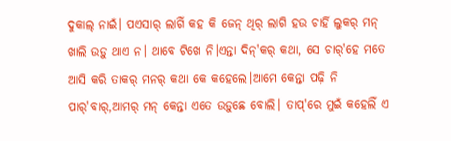ଦୁକାଲ୍ ନାଇଁ। ପଏସାର୍ ଲାଗିଁ କହ କି ଜେନ୍ ଥିର୍ ଲାଗି ହଉ ଚାର୍ହି ଲୁକର୍ ମନ୍ ଖାଲି ଉଡ଼ୁ ଥାଏ ନ। ଥାବେ ଟିଖେ ନି।ଏନ୍ତା ଦିନ୍'କର୍ କଥା, ସେ ଚାର୍'ହେ ମତେ ଆସି କରି ତାକର୍ ମନର୍ କଥା କେ କହେଲେ।ଆମେ କେନ୍ତା ପଢ଼ି ନି ପାର୍'ବାର୍,ଆମର୍ ମନ୍ କେନ୍ତା ଏତେ ଉଡ଼ୁଛେ ବୋଲି। ତାପ୍'ରେ ମୁଇଁ କହେଲିଁ ଏ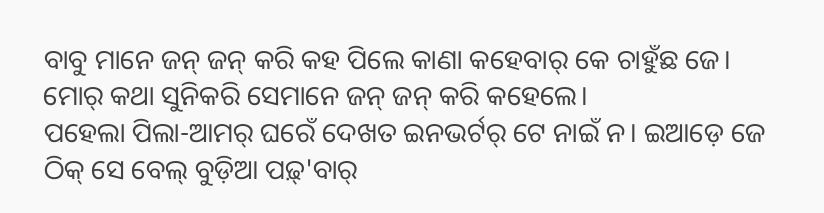ବାବୁ ମାନେ ଜନ୍ ଜନ୍ କରି କହ ପିଲେ କାଣା କହେବାର୍ କେ ଚାହୁଁଛ ଜେ। ମୋର୍ କଥା ସୁନିକରି ସେମାନେ ଜନ୍ ଜନ୍ କରି କହେଲେ।
ପହେଲା ପିଲା-ଆମର୍ ଘରେଁ ଦେଖତ ଇନଭର୍ଟର୍ ଟେ ନାଇଁ ନ। ଇଆଡ଼େ ଜେ ଠିକ୍ ସେ ବେଲ୍ ବୁଡ଼ିଆ ପଢ଼୍'ବାର୍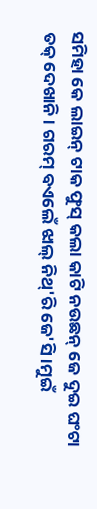ସମିହା କେ ଲାଇନ୍ ଟାକ ଫୁସ୍ କଲା କାଟି ନଉଛନ୍ ଜେ ଦୁଇ ଘଂଟା ତକ୍ ଦେଖାନି। ଗରମ୍ ବଏଲେଁ ଝାଲ୍ ନିଥ୍'ରି ଜେ'ସି।ମୁଇଁ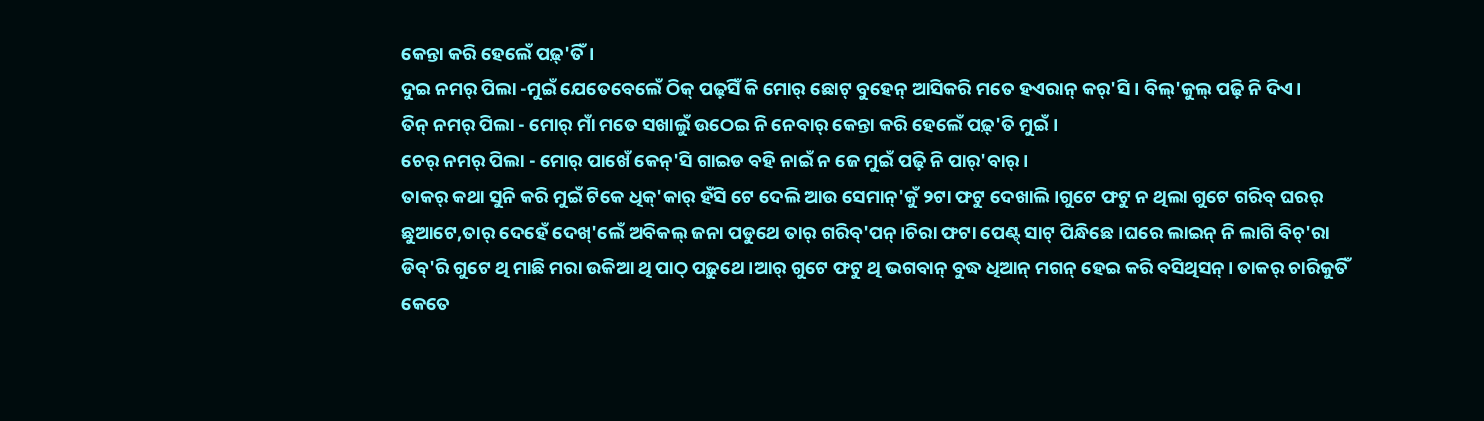କେନ୍ତା କରି ହେଲେଁ ପଢ଼୍'ତିଁ।
ଦୁଇ ନମର୍ ପିଲା -ମୁଇଁ ଯେତେବେଲେଁ ଠିକ୍ ପଢ଼ସିଁ କି ମୋର୍ ଛୋଟ୍ ବୁହେନ୍ ଆସିକରି ମତେ ହଏରାନ୍ କର୍'ସି। ବିଲ୍'କୁଲ୍ ପଢ଼ି ନି ଦିଏ।
ତିନ୍ ନମର୍ ପିଲା - ମୋର୍ ମାଁ ମତେ ସଖାଲୁଁ ଉଠେଇ ନି ନେବାର୍ କେନ୍ତା କରି ହେଲେଁ ପଢ଼୍'ତି ମୁଇଁ।
ଚେର୍ ନମର୍ ପିଲା - ମୋର୍ ପାଖେଁ କେନ୍'ସି ଗାଇଡ ବହି ନାଇଁ ନ ଜେ ମୁଇଁ ପଢ଼ି ନି ପାର୍'ବାର୍।
ତାକର୍ କଥା ସୁନି କରି ମୁଇଁ ଟିକେ ଧିକ୍'କାର୍ ହଁସି ଟେ ଦେଲି ଆଉ ସେମାନ୍'କୁଁ ୨ଟା ଫଟୁ ଦେଖାଲି।ଗୁଟେ ଫଟୁ ନ ଥିଲା ଗୁଟେ ଗରିବ୍ ଘରର୍ ଛୁଆଟେ,ତାର୍ ଦେହେଁ ଦେଖ୍'ଲେଁ ଅବିକଲ୍ ଜନା ପଡୁଥେ ତାର୍ ଗରିବ୍'ପନ୍।ଚିରା ଫଟା ପେଣ୍ଟ୍ ସାଟ୍ ପିନ୍ଧିଛେ।ଘରେ ଲାଇନ୍ ନି ଲାଗି ବିଚ୍'ରା ଡିବ୍'ରି ଗୁଟେ ଥି ମାଛି ମରା ଉକିଆ ଥି ପାଠ୍ ପଢ଼ୁଥେ।ଆର୍ ଗୁଟେ ଫଟୁ ଥି ଭଗବାନ୍ ବୁଦ୍ଧ ଧିଆନ୍ ମଗନ୍ ହେଇ କରି ବସିଥିସନ୍। ତାକର୍ ଚାରିକୁତିଁ କେତେ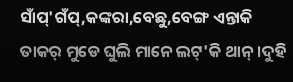ସାଁପ୍'ଗଁପ୍,କଙ୍କରା,ବେଛୁ,ବେଙ୍ଗ ଏନ୍ତାକି ତାକର୍ ମୁଡେ ଘୁଲି ମାନେ ଲଟ୍'କି ଥାନ୍।ଦୁହି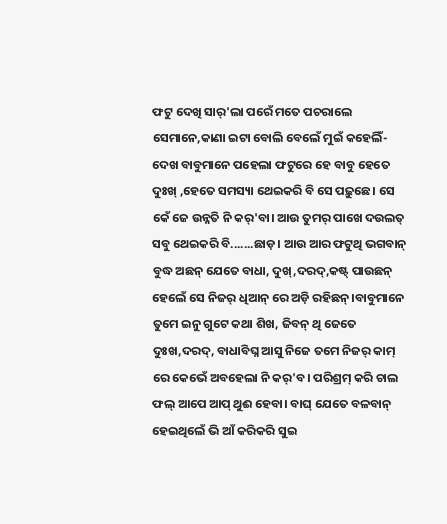ଫଟୁ ଦେଖି ସାର୍'ଲା ପରେଁ ମତେ ପଚରାଲେ ସେମାନେ,କାଣା ଇଟା ବୋଲି ବେଲେଁ ମୁଇଁ କହେଲିଁ- ଦେଖ ବାବୁମାନେ ପହେଲା ଫଟୁରେ ହେ ବାବୁ ହେତେ ଦୁଃଖ୍ ,ହେତେ ସମସ୍ୟା ଥେଇକରି ବି ସେ ପଢ଼ୁଛେ। ସେ କେଁ ଜେ ଉନ୍ନତି ନି କର୍'ବା। ଆଉ ତୁମର୍ ପାଖେ ଦଉଲତ୍ ସବୁ ଥେଇକରି ବି.......ଛାଡ଼। ଆଉ ଆର ଫଟୁଥି ଭଗବାନ୍ ବୁଦ୍ଧ ଅଛନ୍ ଯେତେ ବାଧା, ଦୁଖ୍,ଦରଦ୍,କଷ୍ଟ୍ ପାଉଛନ୍ ହେଲେଁ ସେ ନିଜର୍ ଧିଆନ୍ ରେ ଅଡ଼ି ରହିଛନ୍।ବାବୁମାନେ ତୁମେ ଇନୁ ଗୁଟେ କଥା ଶିଖ, ଜିବନ୍ ଥି ଜେତେ ଦୁଃଖ,ଦରଦ୍, ବାଧାବିଘ୍ନ ଆସୁ ନିଜେ ତମେ ନିଜର୍ କାମ୍ ରେ କେଭେଁ ଅବହେଲା ନି କର୍'ବ। ପରିଶ୍ରମ୍ କରି ଚାଲ ଫଲ୍ ଆପେ ଆପ୍ ଥୁଈ ହେବା। ବାଘ୍ ଯେତେ ବଳବାନ୍ ହେଇଥିଲେଁ ଭି ଆଁ କରିକରି ସୁଇ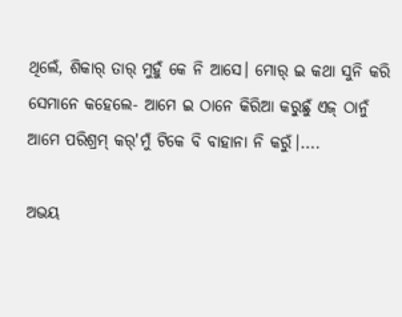ଥିଲେଁ, ଶିକାର୍ ତାର୍ ମୁହୁଁ କେ ନି ଆସେ। ମୋର୍ ଇ କଥା ସୁନି କରି ସେମାନେ କହେଲେ- ଆମେ ଇ ଠାନେ କିରିଆ କରୁଛୁଁ ଏଜ୍ ଠାନୁଁ ଆମେ ପରିଶ୍ରମ୍ କର୍'ମୁଁ ଟିକେ ବି ବାହାନା ନି କରୁଁ।....

ଅଭୟ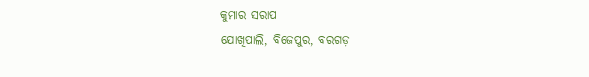କୁମାର ସରାପ
ଯୋଖିପାଲି, ବିଜେପୁର, ବରଗଡ଼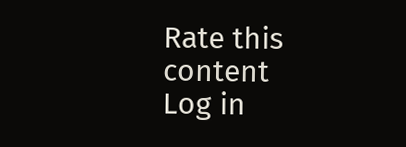Rate this content
Log in